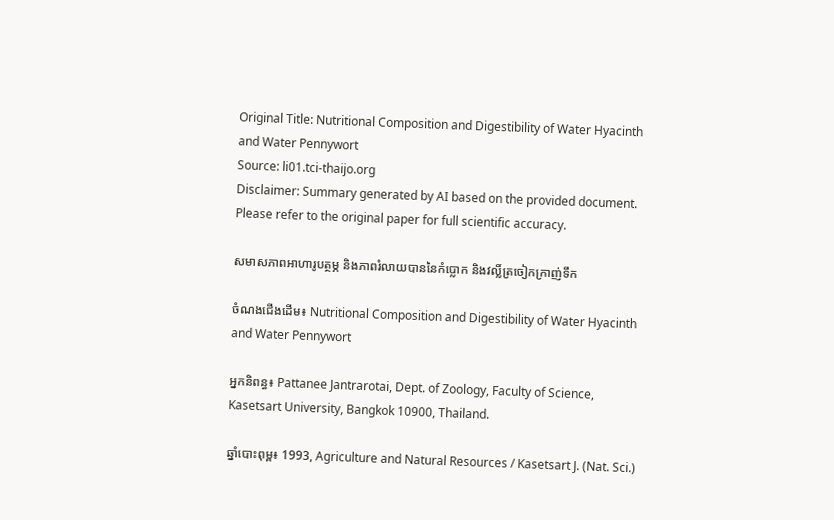Original Title: Nutritional Composition and Digestibility of Water Hyacinth and Water Pennywort
Source: li01.tci-thaijo.org
Disclaimer: Summary generated by AI based on the provided document. Please refer to the original paper for full scientific accuracy.

សមាសភាពអាហារូបត្ថម្ភ និងភាពរំលាយបាននៃកំប្លោក និងវល្លិ៍ត្រចៀកក្រាញ់ទឹក

ចំណងជើងដើម៖ Nutritional Composition and Digestibility of Water Hyacinth and Water Pennywort

អ្នកនិពន្ធ៖ Pattanee Jantrarotai, Dept. of Zoology, Faculty of Science, Kasetsart University, Bangkok 10900, Thailand.

ឆ្នាំបោះពុម្ព៖ 1993, Agriculture and Natural Resources / Kasetsart J. (Nat. Sci.)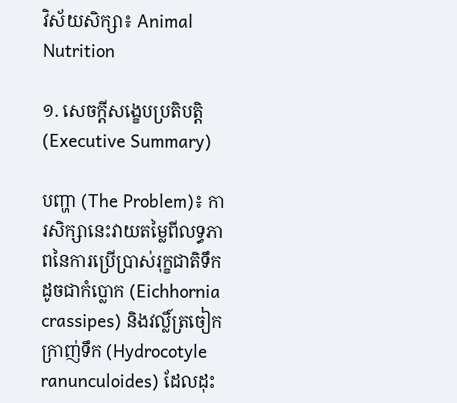វិស័យសិក្សា៖ Animal Nutrition

១. សេចក្តីសង្ខេបប្រតិបត្តិ (Executive Summary)

បញ្ហា (The Problem)៖ ការសិក្សានេះវាយតម្លៃពីលទ្ធភាពនៃការប្រើប្រាស់រុក្ខជាតិទឹកដូចជាកំប្លោក (Eichhornia crassipes) និងវល្លិ៍ត្រចៀកក្រាញ់ទឹក (Hydrocotyle ranunculoides) ដែលដុះ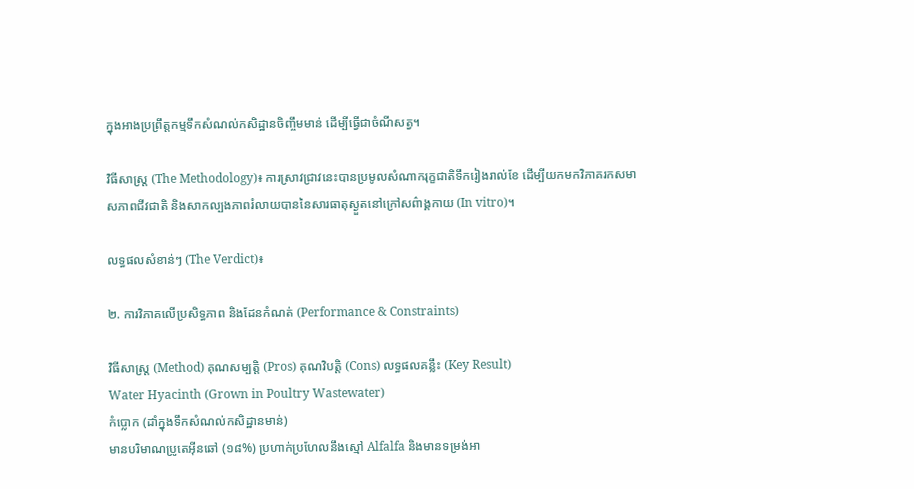ក្នុងអាងប្រព្រឹត្តកម្មទឹកសំណល់កសិដ្ឋានចិញ្ចឹមមាន់ ដើម្បីធ្វើជាចំណីសត្វ។

វិធីសាស្ត្រ (The Methodology)៖ ការស្រាវជ្រាវនេះបានប្រមូលសំណាករុក្ខជាតិទឹករៀងរាល់ខែ ដើម្បីយកមកវិភាគរកសមាសភាពជីវជាតិ និងសាកល្បងភាពរំលាយបាននៃសារធាតុស្ងួតនៅក្រៅសព៌ាង្គកាយ (In vitro)។

លទ្ធផលសំខាន់ៗ (The Verdict)៖

២. ការវិភាគលើប្រសិទ្ធភាព និងដែនកំណត់ (Performance & Constraints)

វិធីសាស្ត្រ (Method) គុណសម្បត្តិ (Pros) គុណវិបត្តិ (Cons) លទ្ធផលគន្លឹះ (Key Result)
Water Hyacinth (Grown in Poultry Wastewater)
កំប្លោក (ដាំក្នុងទឹកសំណល់កសិដ្ឋានមាន់)
មានបរិមាណប្រូតេអ៊ីនឆៅ (១៨%) ប្រហាក់ប្រហែលនឹងស្មៅ Alfalfa និងមានទម្រង់អា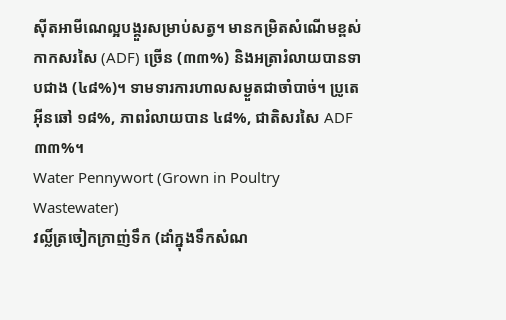ស៊ីតអាមីណេល្អបង្គួរសម្រាប់សត្វ។ មានកម្រិតសំណើមខ្ពស់ កាកសរសៃ (ADF) ច្រើន (៣៣%) និងអត្រារំលាយបានទាបជាង (៤៨%)។ ទាមទារការហាលសម្ងួតជាចាំបាច់។ ប្រូតេអ៊ីនឆៅ ១៨%, ភាពរំលាយបាន ៤៨%, ជាតិសរសៃ ADF ៣៣%។
Water Pennywort (Grown in Poultry Wastewater)
វល្លិ៍ត្រចៀកក្រាញ់ទឹក (ដាំក្នុងទឹកសំណ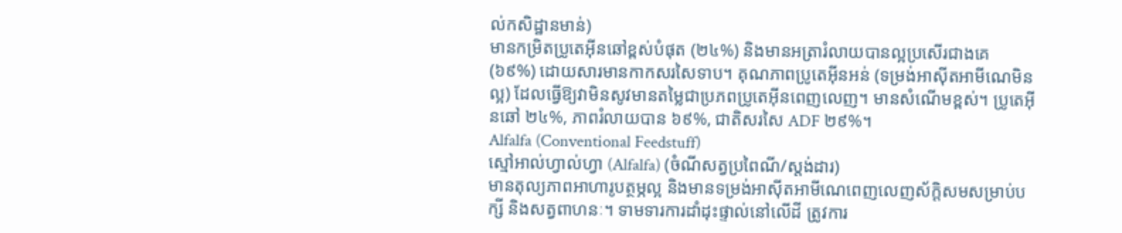ល់កសិដ្ឋានមាន់)
មានកម្រិតប្រូតេអ៊ីនឆៅខ្ពស់បំផុត (២៤%) និងមានអត្រារំលាយបានល្អប្រសើរជាងគេ (៦៩%) ដោយសារមានកាកសរសៃទាប។ គុណភាពប្រូតេអ៊ីនអន់ (ទម្រង់អាស៊ីតអាមីណេមិនល្អ) ដែលធ្វើឱ្យវាមិនសូវមានតម្លៃជាប្រភពប្រូតេអ៊ីនពេញលេញ។ មានសំណើមខ្ពស់។ ប្រូតេអ៊ីនឆៅ ២៤%, ភាពរំលាយបាន ៦៩%, ជាតិសរសៃ ADF ២៩%។
Alfalfa (Conventional Feedstuff)
ស្មៅអាល់ហ្វាល់ហ្វា (Alfalfa) (ចំណីសត្វប្រពៃណី/ស្តង់ដារ)
មានតុល្យភាពអាហារូបត្ថម្ភល្អ និងមានទម្រង់អាស៊ីតអាមីណេពេញលេញស័ក្តិសមសម្រាប់បក្សី និងសត្វពាហនៈ។ ទាមទារការដាំដុះផ្ទាល់នៅលើដី ត្រូវការ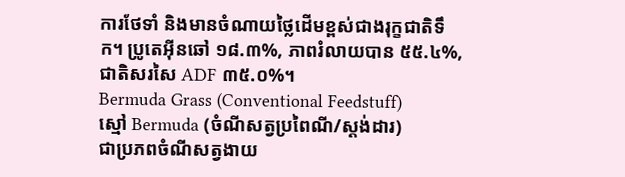ការថែទាំ និងមានចំណាយថ្លៃដើមខ្ពស់ជាងរុក្ខជាតិទឹក។ ប្រូតេអ៊ីនឆៅ ១៨.៣%, ភាពរំលាយបាន ៥៥.៤%, ជាតិសរសៃ ADF ៣៥.០%។
Bermuda Grass (Conventional Feedstuff)
ស្មៅ Bermuda (ចំណីសត្វប្រពៃណី/ស្តង់ដារ)
ជាប្រភពចំណីសត្វងាយ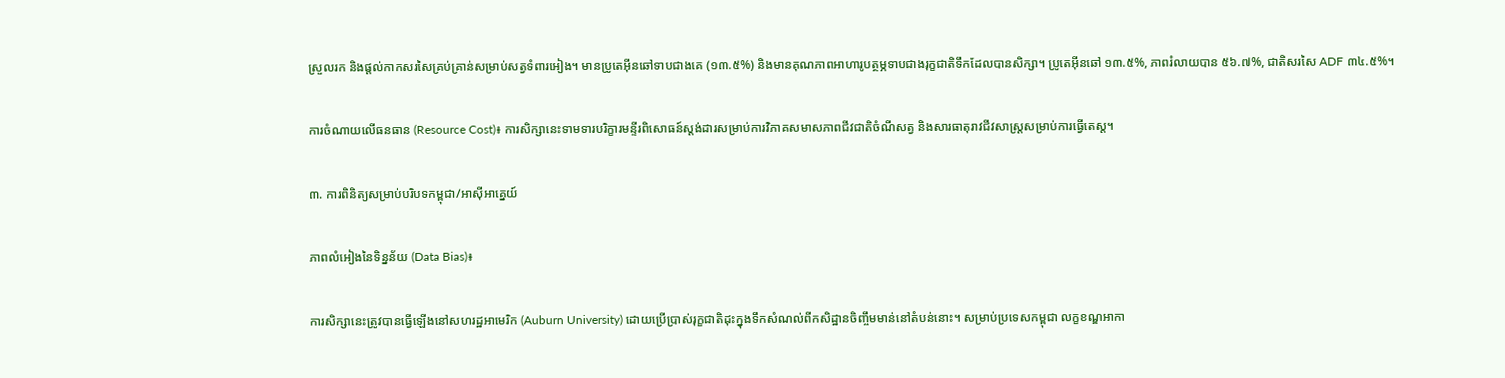ស្រួលរក និងផ្តល់កាកសរសៃគ្រប់គ្រាន់សម្រាប់សត្វទំពារអៀង។ មានប្រូតេអ៊ីនឆៅទាបជាងគេ (១៣.៥%) និងមានគុណភាពអាហារូបត្ថម្ភទាបជាងរុក្ខជាតិទឹកដែលបានសិក្សា។ ប្រូតេអ៊ីនឆៅ ១៣.៥%, ភាពរំលាយបាន ៥៦.៧%, ជាតិសរសៃ ADF ៣៤.៥%។

ការចំណាយលើធនធាន (Resource Cost)៖ ការសិក្សានេះទាមទារបរិក្ខារមន្ទីរពិសោធន៍ស្តង់ដារសម្រាប់ការវិភាគសមាសភាពជីវជាតិចំណីសត្វ និងសារធាតុរាវជីវសាស្ត្រសម្រាប់ការធ្វើតេស្ត។

៣. ការពិនិត្យសម្រាប់បរិបទកម្ពុជា/អាស៊ីអាគ្នេយ៍

ភាពលំអៀងនៃទិន្នន័យ (Data Bias)៖

ការសិក្សានេះត្រូវបានធ្វើឡើងនៅសហរដ្ឋអាមេរិក (Auburn University) ដោយប្រើប្រាស់រុក្ខជាតិដុះក្នុងទឹកសំណល់ពីកសិដ្ឋានចិញ្ចឹមមាន់នៅតំបន់នោះ។ សម្រាប់ប្រទេសកម្ពុជា លក្ខខណ្ឌអាកា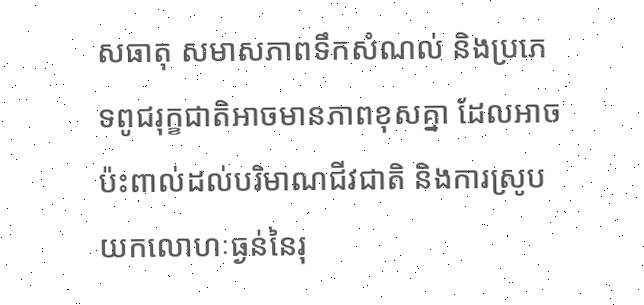សធាតុ សមាសភាពទឹកសំណល់ និងប្រភេទពូជរុក្ខជាតិអាចមានភាពខុសគ្នា ដែលអាចប៉ះពាល់ដល់បរិមាណជីវជាតិ និងការស្រូបយកលោហៈធ្ងន់នៃរុ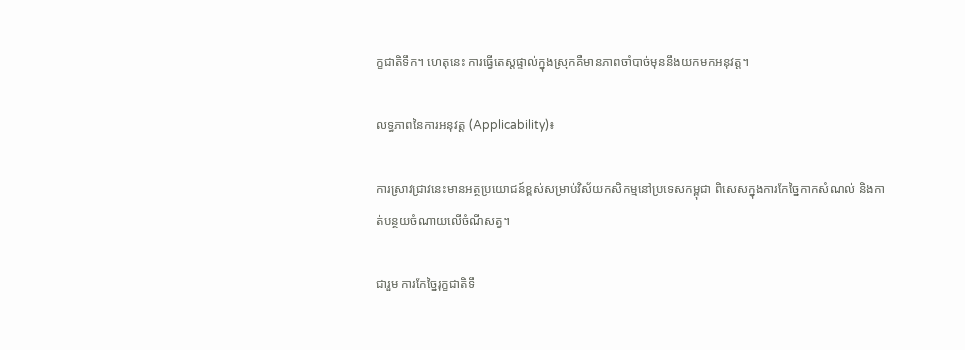ក្ខជាតិទឹក។ ហេតុនេះ ការធ្វើតេស្តផ្ទាល់ក្នុងស្រុកគឺមានភាពចាំបាច់មុននឹងយកមកអនុវត្ត។

លទ្ធភាពនៃការអនុវត្ត (Applicability)៖

ការស្រាវជ្រាវនេះមានអត្ថប្រយោជន៍ខ្ពស់សម្រាប់វិស័យកសិកម្មនៅប្រទេសកម្ពុជា ពិសេសក្នុងការកែច្នៃកាកសំណល់ និងកាត់បន្ថយចំណាយលើចំណីសត្វ។

ជារួម ការកែច្នៃរុក្ខជាតិទឹ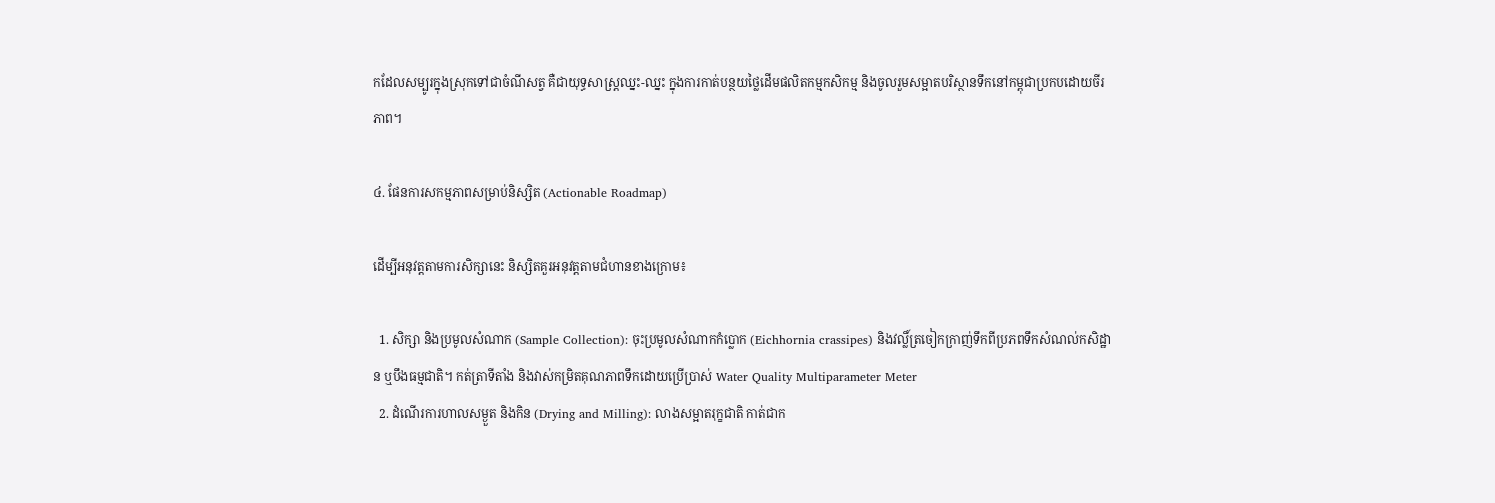កដែលសម្បូរក្នុងស្រុកទៅជាចំណីសត្វ គឺជាយុទ្ធសាស្ត្រឈ្នះ-ឈ្នះ ក្នុងការកាត់បន្ថយថ្លៃដើមផលិតកម្មកសិកម្ម និងចូលរួមសម្អាតបរិស្ថានទឹកនៅកម្ពុជាប្រកបដោយចីរភាព។

៤. ផែនការសកម្មភាពសម្រាប់និស្សិត (Actionable Roadmap)

ដើម្បីអនុវត្តតាមការសិក្សានេះ និស្សិតគួរអនុវត្តតាមជំហានខាងក្រោម៖

  1. សិក្សា និងប្រមូលសំណាក (Sample Collection): ចុះប្រមូលសំណាកកំប្លោក (Eichhornia crassipes) និងវល្លិ៍ត្រចៀកក្រាញ់ទឹកពីប្រភពទឹកសំណល់កសិដ្ឋាន ឬបឹងធម្មជាតិ។ កត់ត្រាទីតាំង និងវាស់កម្រិតគុណភាពទឹកដោយប្រើប្រាស់ Water Quality Multiparameter Meter
  2. ដំណើរការហាលសម្ងួត និងកិន (Drying and Milling): លាងសម្អាតរុក្ខជាតិ កាត់ជាក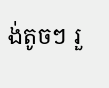ង់តូចៗ រួ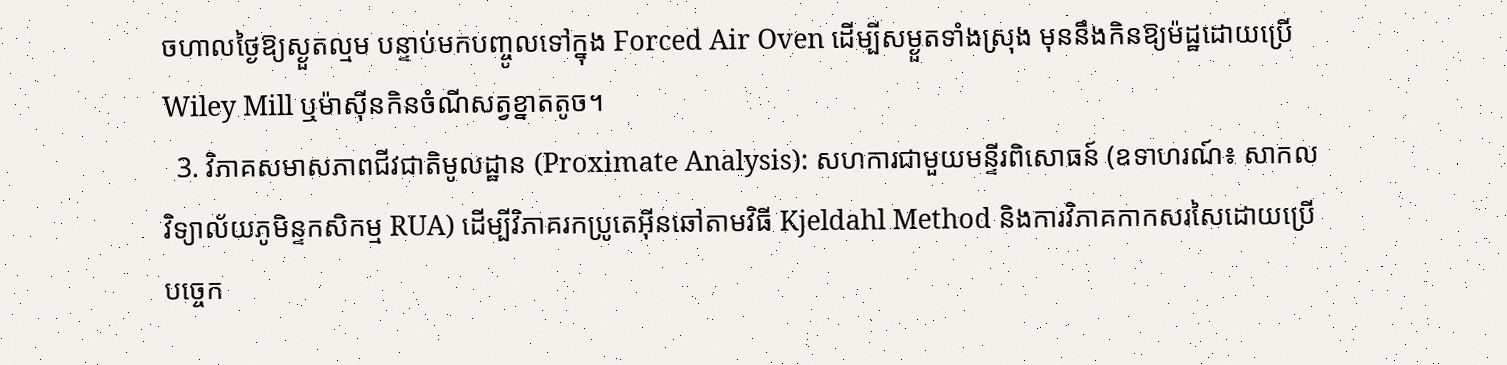ចហាលថ្ងៃឱ្យស្ងួតល្មម បន្ទាប់មកបញ្ចូលទៅក្នុង Forced Air Oven ដើម្បីសម្ងួតទាំងស្រុង មុននឹងកិនឱ្យម៉ដ្ឋដោយប្រើ Wiley Mill ឬម៉ាស៊ីនកិនចំណីសត្វខ្នាតតូច។
  3. វិភាគសមាសភាពជីវជាតិមូលដ្ឋាន (Proximate Analysis): សហការជាមួយមន្ទីរពិសោធន៍ (ឧទាហរណ៍៖ សាកលវិទ្យាល័យភូមិន្ទកសិកម្ម RUA) ដើម្បីវិភាគរកប្រូតេអ៊ីនឆៅតាមវិធី Kjeldahl Method និងការវិភាគកាកសរសៃដោយប្រើបច្ចេក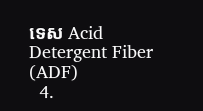ទេស Acid Detergent Fiber (ADF)
  4.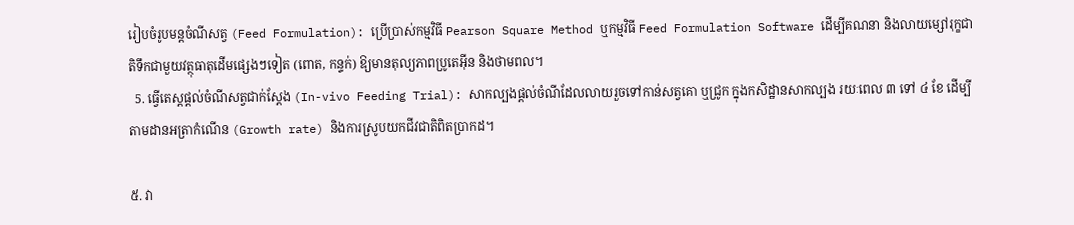រៀបចំរូបមន្តចំណីសត្វ (Feed Formulation): ប្រើប្រាស់កម្មវិធី Pearson Square Method ឬកម្មវិធី Feed Formulation Software ដើម្បីគណនា និងលាយម្សៅរុក្ខជាតិទឹកជាមួយវត្ថុធាតុដើមផ្សេងៗទៀត (ពោត, កន្ទក់) ឱ្យមានតុល្យភាពប្រូតេអ៊ីន និងថាមពល។
  5. ធ្វើតេស្តផ្តល់ចំណីសត្វជាក់ស្តែង (In-vivo Feeding Trial): សាកល្បងផ្តល់ចំណីដែលលាយរួចទៅកាន់សត្វគោ ឬជ្រូក ក្នុងកសិដ្ឋានសាកល្បង រយៈពេល ៣ ទៅ ៤ ខែ ដើម្បីតាមដានអត្រាកំណើន (Growth rate) និងការស្រូបយកជីវជាតិពិតប្រាកដ។

៥. វា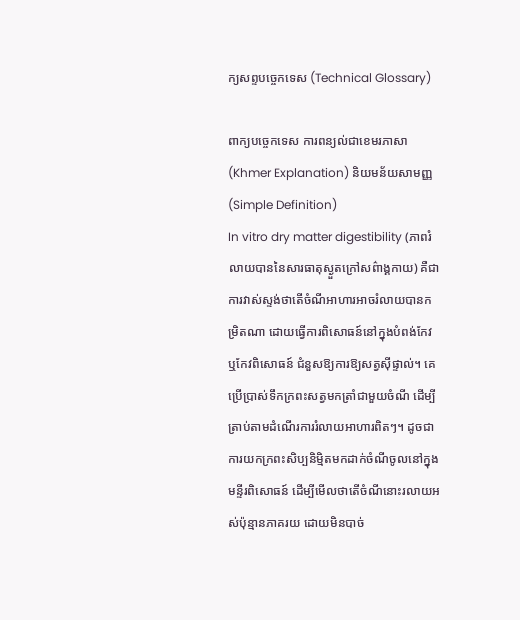ក្យសព្ទបច្ចេកទេស (Technical Glossary)

ពាក្យបច្ចេកទេស ការពន្យល់ជាខេមរភាសា (Khmer Explanation) និយមន័យសាមញ្ញ (Simple Definition)
In vitro dry matter digestibility (ភាពរំលាយបាននៃសារធាតុស្ងួតក្រៅសព៌ាង្គកាយ) គឺជាការវាស់ស្ទង់ថាតើចំណីអាហារអាចរំលាយបានកម្រិតណា ដោយធ្វើការពិសោធន៍នៅក្នុងបំពង់កែវ ឬកែវពិសោធន៍ ជំនួសឱ្យការឱ្យសត្វស៊ីផ្ទាល់។ គេប្រើប្រាស់ទឹកក្រពះសត្វមកត្រាំជាមួយចំណី ដើម្បីត្រាប់តាមដំណើរការរំលាយអាហារពិតៗ។ ដូចជាការយកក្រពះសិប្បនិម្មិតមកដាក់ចំណីចូលនៅក្នុងមន្ទីរពិសោធន៍ ដើម្បីមើលថាតើចំណីនោះរលាយអស់ប៉ុន្មានភាគរយ ដោយមិនបាច់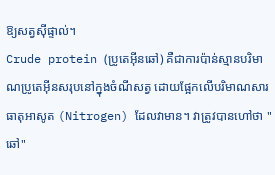ឱ្យសត្វស៊ីផ្ទាល់។
Crude protein (ប្រូតេអ៊ីនឆៅ) គឺជាការប៉ាន់ស្មានបរិមាណប្រូតេអ៊ីនសរុបនៅក្នុងចំណីសត្វ ដោយផ្អែកលើបរិមាណសារធាតុអាសូត (Nitrogen) ដែលវាមាន។ វាត្រូវបានហៅថា "ឆៅ"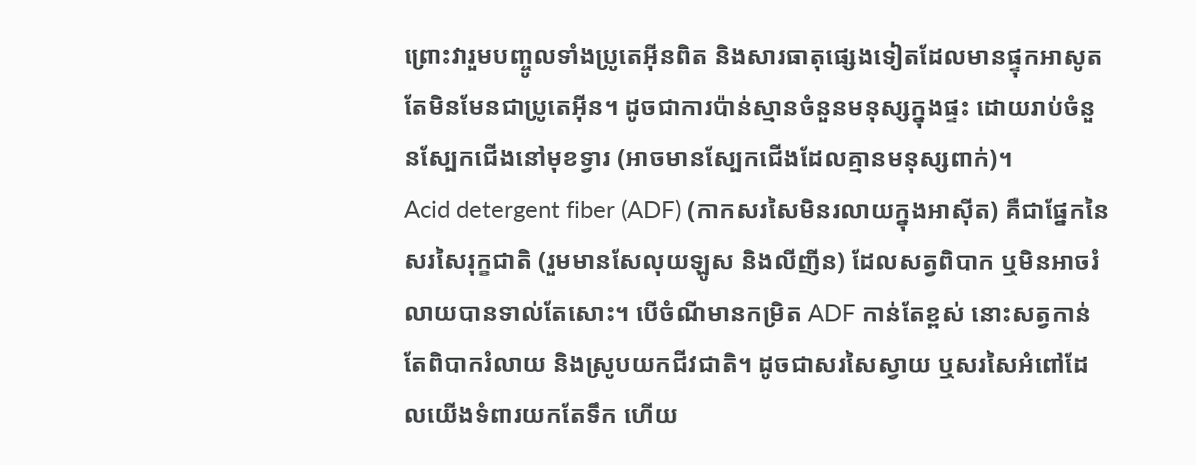ព្រោះវារួមបញ្ចូលទាំងប្រូតេអ៊ីនពិត និងសារធាតុផ្សេងទៀតដែលមានផ្ទុកអាសូតតែមិនមែនជាប្រូតេអ៊ីន។ ដូចជាការប៉ាន់ស្មានចំនួនមនុស្សក្នុងផ្ទះ ដោយរាប់ចំនួនស្បែកជើងនៅមុខទ្វារ (អាចមានស្បែកជើងដែលគ្មានមនុស្សពាក់)។
Acid detergent fiber (ADF) (កាកសរសៃមិនរលាយក្នុងអាស៊ីត) គឺជាផ្នែកនៃសរសៃរុក្ខជាតិ (រួមមានសែលុយឡូស និងលីញីន) ដែលសត្វពិបាក ឬមិនអាចរំលាយបានទាល់តែសោះ។ បើចំណីមានកម្រិត ADF កាន់តែខ្ពស់ នោះសត្វកាន់តែពិបាករំលាយ និងស្រូបយកជីវជាតិ។ ដូចជាសរសៃស្វាយ ឬសរសៃអំពៅដែលយើងទំពារយកតែទឹក ហើយ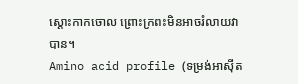ស្តោះកាកចោល ព្រោះក្រពះមិនអាចរំលាយវាបាន។
Amino acid profile (ទម្រង់អាស៊ីត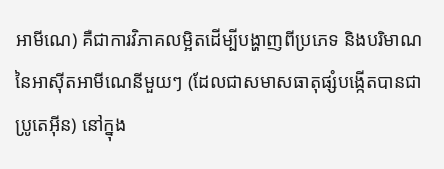អាមីណេ) គឺជាការវិភាគលម្អិតដើម្បីបង្ហាញពីប្រភេទ និងបរិមាណនៃអាស៊ីតអាមីណេនីមួយៗ (ដែលជាសមាសធាតុផ្សំបង្កើតបានជាប្រូតេអ៊ីន) នៅក្នុង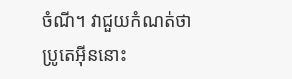ចំណី។ វាជួយកំណត់ថាប្រូតេអ៊ីននោះ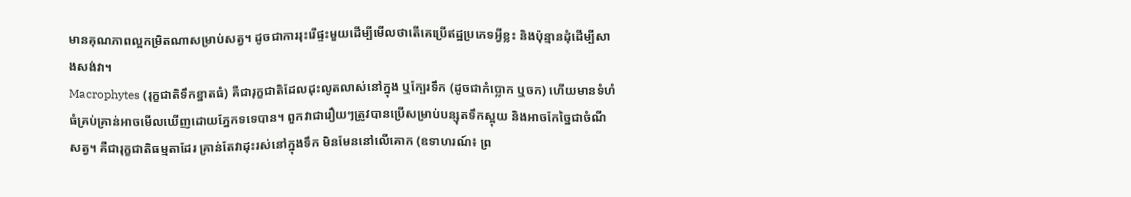មានគុណភាពល្អកម្រិតណាសម្រាប់សត្វ។ ដូចជាការរុះរើផ្ទះមួយដើម្បីមើលថាតើគេប្រើឥដ្ឋប្រភេទអ្វីខ្លះ និងប៉ុន្មានដុំដើម្បីសាងសង់វា។
Macrophytes (រុក្ខជាតិទឹកខ្នាតធំ) គឺជារុក្ខជាតិដែលដុះលូតលាស់នៅក្នុង ឬក្បែរទឹក (ដូចជាកំប្លោក ឬចក) ហើយមានទំហំធំគ្រប់គ្រាន់អាចមើលឃើញដោយភ្នែកទទេបាន។ ពួកវាជារឿយៗត្រូវបានប្រើសម្រាប់បន្សុតទឹកស្អុយ និងអាចកែច្នៃជាចំណីសត្វ។ គឺជារុក្ខជាតិធម្មតាដែរ គ្រាន់តែវាដុះរស់នៅក្នុងទឹក មិនមែននៅលើគោក (ឧទាហរណ៍៖ ព្រ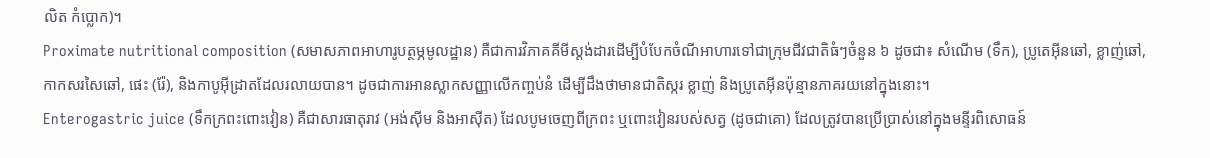លិត កំប្លោក)។
Proximate nutritional composition (សមាសភាពអាហារូបត្ថម្ភមូលដ្ឋាន) គឺជាការវិភាគគីមីស្តង់ដារដើម្បីបំបែកចំណីអាហារទៅជាក្រុមជីវជាតិធំៗចំនួន ៦ ដូចជា៖ សំណើម (ទឹក), ប្រូតេអ៊ីនឆៅ, ខ្លាញ់ឆៅ, កាកសរសៃឆៅ, ផេះ (រ៉ែ), និងកាបូអ៊ីដ្រាតដែលរលាយបាន។ ដូចជាការអានស្លាកសញ្ញាលើកញ្ចប់នំ ដើម្បីដឹងថាមានជាតិស្ករ ខ្លាញ់ និងប្រូតេអ៊ីនប៉ុន្មានភាគរយនៅក្នុងនោះ។
Enterogastric juice (ទឹកក្រពះពោះវៀន) គឺជាសារធាតុរាវ (អង់ស៊ីម និងអាស៊ីត) ដែលបូមចេញពីក្រពះ ឬពោះវៀនរបស់សត្វ (ដូចជាគោ) ដែលត្រូវបានប្រើប្រាស់នៅក្នុងមន្ទីរពិសោធន៍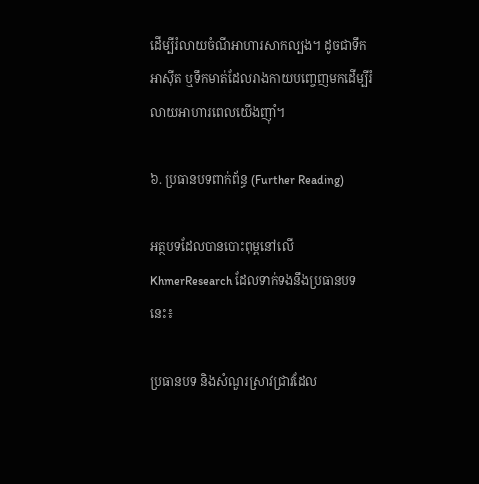ដើម្បីរំលាយចំណីអាហារសាកល្បង។ ដូចជាទឹកអាស៊ីត ឬទឹកមាត់ដែលរាងកាយបញ្ចេញមកដើម្បីរំលាយអាហារពេលយើងញ៉ាំ។

៦. ប្រធានបទពាក់ព័ន្ធ (Further Reading)

អត្ថបទដែលបានបោះពុម្ពនៅលើ KhmerResearch ដែលទាក់ទងនឹងប្រធានបទនេះ៖

ប្រធានបទ និងសំណួរស្រាវជ្រាវដែល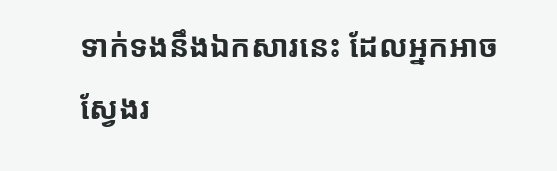ទាក់ទងនឹងឯកសារនេះ ដែលអ្នកអាចស្វែងរ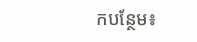កបន្ថែម៖